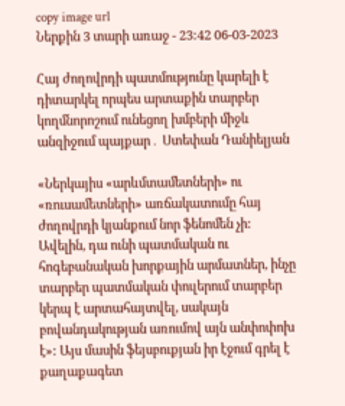copy image url
Ներքին 3 տարի առաջ - 23:42 06-03-2023

Հայ ժողովրդի պատմությունը կարելի է դիտարկել որպես արտաքին տարբեր կողմնորոշում ունեցող խմբերի միջև անզիջում պայքար․ Ստեփան Դանիելյան

«Ներկայիս «արևմտամետների» ու «ռուսամետների» առճակատումը հայ ժողովրդի կյանքում նոր ֆենոմեն չի: Ավելին, դա ունի պատմական ու հոգեբանական խորքային արմատներ, ինչը տարբեր պատմական փուլերում տարբեր կերպ է արտահայտվել, սակայն բովանդակության առումով այն անփոփոխ է»: Այս մասին ֆեյսբուքյան իր էջում գրել է քաղաքագետ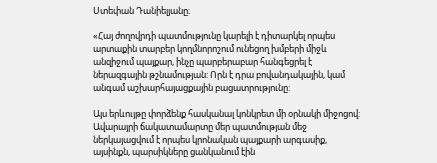Ստեփան Դանիելյանը։

«Հայ ժողովրդի պատմությունը կարելի է դիտարկել որպես արտաքին տարբեր կողմնորոշում ունեցող խմբերի միջև անզիջում պայքար, ինչը պարբերաբար հանգեցրել է ներազգային թշնամության: Որն է դրա բովանդակային, կամ անգամ աշխարհայացքային բացատրությունը:

Այս երևույթը փորձենք հասկանալ կոնկրետ մի օրնակի միջոցով: Ավարայրի ճակատամարտը մեր պատմության մեջ ներկայացվում է որպես կրոնական պայքարի արգասիք, այսինքն, պարսիկները ցանկանում էին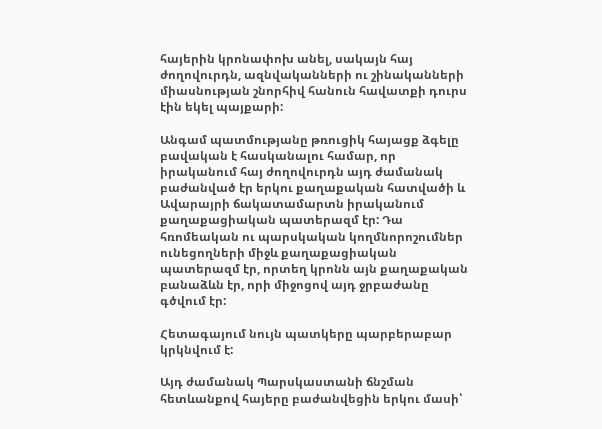հայերին կրոնափոխ անել, սակայն հայ ժողովուրդն, ազնվականների ու շինականների միասնության շնորհիվ հանուն հավատքի դուրս էին եկել պայքարի:

Անգամ պատմությանը թռուցիկ հայացք ձգելը բավական է հասկանալու համար, որ իրականում հայ ժողովուրդն այդ ժամանակ բաժանված էր երկու քաղաքական հատվածի և Ավարայրի ճակատամարտն իրականում քաղաքացիական պատերազմ էր: Դա հռոմեական ու պարսկական կողմնորոշումներ ունեցողների միջև քաղաքացիական պատերազմ էր, որտեղ կրոնն այն քաղաքական բանաձևն էր, որի միջոցով այդ ջրբաժանը գծվում էր:

Հետագայում նույն պատկերը պարբերաբար կրկնվում է:

Այդ ժամանակ Պարսկաստանի ճնշման հետևանքով հայերը բաժանվեցին երկու մասի՝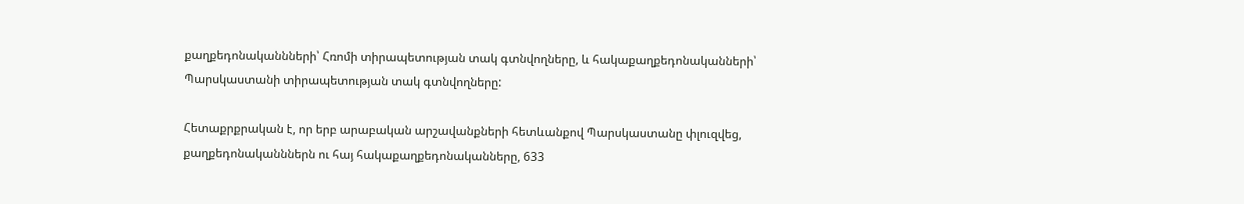քաղքեդոնականնների՝ Հռոմի տիրապետության տակ գտնվողները, և հակաքաղքեդոնականների՝ Պարսկաստանի տիրապետության տակ գտնվողները:

Հետաքրքրական է, որ երբ արաբական արշավանքների հետևանքով Պարսկաստանը փլուզվեց, քաղքեդոնականններն ու հայ հակաքաղքեդոնականները, 633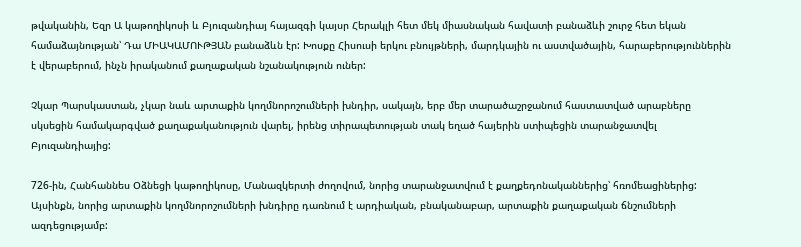թվականին, Եզր Ա կաթողիկոսի և Բյուզանդիայ հայազգի կայսր Հերակլի հետ մեկ միասնական հավատի բանաձևի շուրջ հետ եկան համաձայնության՝ Դա ՄԻԱԿԱՄՈՒԹՅԱՆ բանաձևն էր: Խոսքը Հիսուսի երկու բնույթների, մարդկային ու աստվածային, հարաբերություններին է վերաբերում, ինչն իրականում քաղաքական նշանակություն ուներ:

Չկար Պարսկաստան, չկար նաև արտաքին կողմնորոշումների խնդիր, սակայն, երբ մեր տարածաշրջանում հաստատված արաբները սկսեցին համակարգված քաղաքականություն վարել, իրենց տիրապետության տակ եղած հայերին ստիպեցին տարանջատվել Բյուզանդիայից:

726-ին, Հանհաննես Օձնեցի կաթողիկոսը, Մանազկերտի ժողովում, նորից տարանջատվում է քաղքեդոնականներից՝ հռոմեացիներից: Այսինքն, նորից արտաքին կողմնորոշումների խնդիրը դառնում է արդիական, բնականաբար, արտաքին քաղաքական ճնշումների ազդեցությամբ: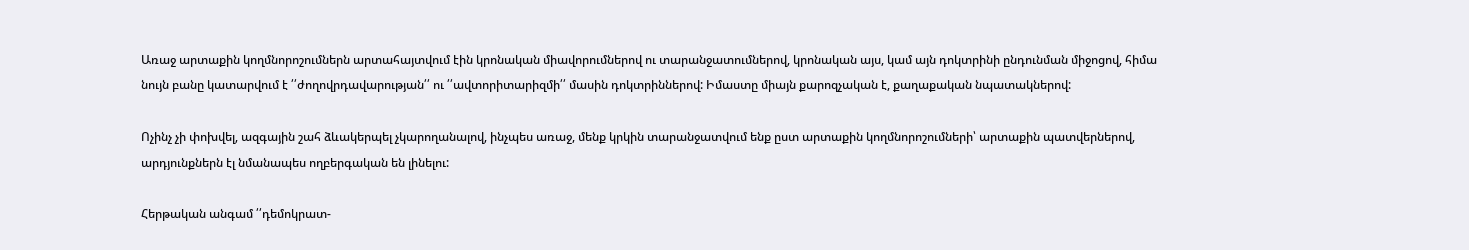Առաջ արտաքին կողմնորոշումներն արտահայտվում էին կրոնական միավորումներով ու տարանջատումներով, կրոնական այս, կամ այն դոկտրինի ընդունման միջոցով, հիմա նույն բանը կատարվում է ՛՛ժողովրդավարության՛՛ ու ՛՛ավտորիտարիզմի՛՛ մասին դոկտրիններով: Իմաստը միայն քարոզչական է, քաղաքական նպատակներով:

Ոչինչ չի փոխվել, ազգային շահ ձևակերպել չկարողանալով, ինչպես առաջ, մենք կրկին տարանջատվում ենք ըստ արտաքին կողմնորոշումների՝ արտաքին պատվերներով, արդյունքներն էլ նմանապես ողբերգական են լինելու:

Հերթական անգամ ՛՛դեմոկրատ-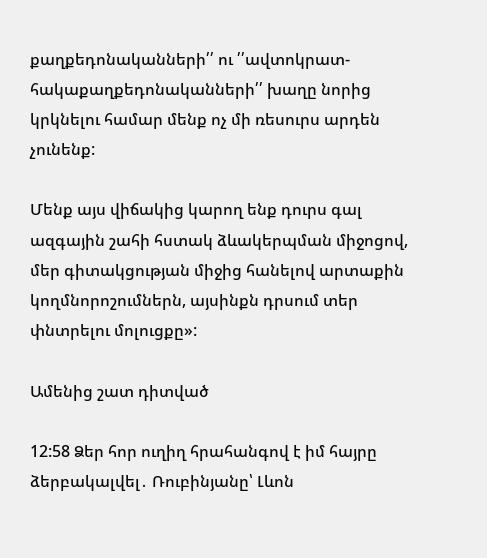քաղքեդոնականների՛՛ ու ՛՛ավտոկրատ-հակաքաղքեդոնականների՛՛ խաղը նորից կրկնելու համար մենք ոչ մի ռեսուրս արդեն չունենք:

Մենք այս վիճակից կարող ենք դուրս գալ ազգային շահի հստակ ձևակերպման միջոցով, մեր գիտակցության միջից հանելով արտաքին կողմնորոշումներն, այսինքն դրսում տեր փնտրելու մոլուցքը»:

Ամենից շատ դիտված

12:58 Ձեր հոր ուղիղ հրահանգով է իմ հայրը ձերբակալվել․ Ռուբինյանը՝ Լևոն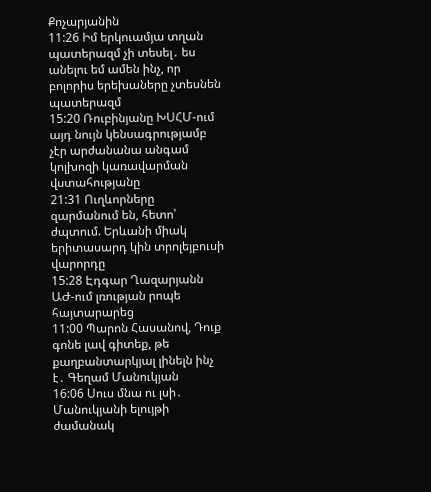Քոչարյանին
11:26 Իմ երկուամյա տղան պատերազմ չի տեսել․ ես անելու եմ ամեն ինչ, որ բոլորիս երեխաները չտեսնեն պատերազմ
15:20 Ռուբինյանը ԽՍՀՄ-ում այդ նույն կենսագրությամբ չէր արժանանա անգամ կոլխոզի կառավարման վստահությանը
21:31 Ուղևորները զարմանում են, հետո՝ ժպտում. Երևանի միակ երիտասարդ կին տրոլեյբուսի վարորդը
15:28 Էդգար Ղազարյանն ԱԺ-ում լռության րոպե հայտարարեց
11:00 Պարոն Հասանով, Դուք գոնե լավ գիտեք, թե քաղբանտարկյալ լինելն ինչ է․ Գեղամ Մանուկյան
16:06 Սուս մնա ու լսի․ Մանուկյանի ելույթի ժամանակ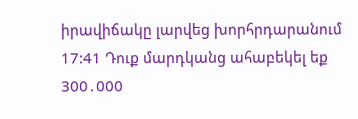իրավիճակը լարվեց խորհրդարանում
17:41 Դուք մարդկանց ահաբեկել եք 300․000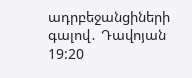ադրբեջանցիների գալով․ Դավոյան
19:20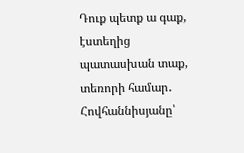Դուք պետք ա գաք, էստեղից պատասխան տաք, տեռորի համար․ Հովհաննիսյանը՝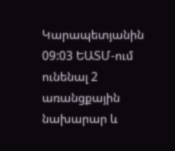Կարապետյանին
09:03 ԵԱՏՄ-ում ունենալ 2 առանցքային նախարար և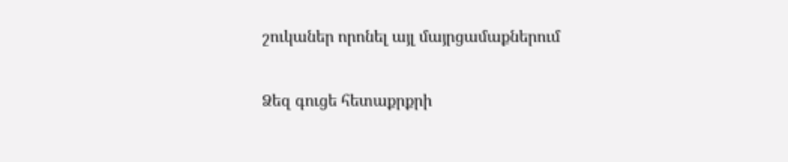շուկաներ որոնել այլ մայրցամաքներում

Ձեզ գուցե հետաքրքրի